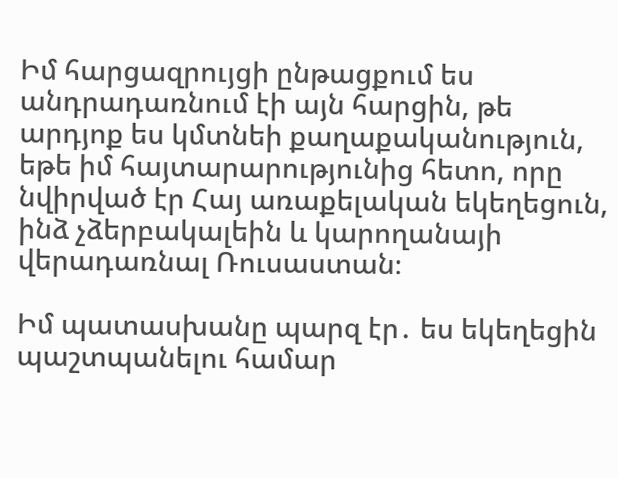Իմ հարցազրույցի ընթացքում ես անդրադառնում էի այն հարցին, թե արդյոք ես կմտնեի քաղաքականություն, եթե իմ հայտարարությունից հետո, որը նվիրված էր Հայ առաքելական եկեղեցուն, ինձ չձերբակալեին և կարողանայի վերադառնալ Ռուսաստան։

Իմ պատասխանը պարզ էր․ ես եկեղեցին պաշտպանելու համար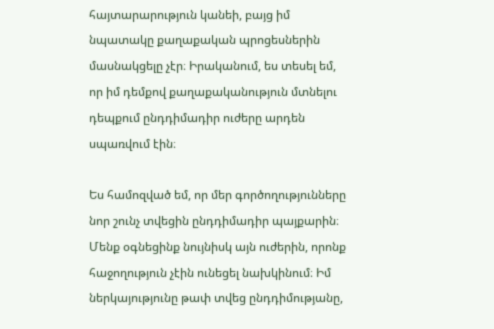հայտարարություն կանեի, բայց իմ նպատակը քաղաքական պրոցեսներին մասնակցելը չէր։ Իրականում, ես տեսել եմ, որ իմ դեմքով քաղաքականություն մտնելու դեպքում ընդդիմադիր ուժերը արդեն սպառվում էին։

Ես համոզված եմ, որ մեր գործողությունները նոր շունչ տվեցին ընդդիմադիր պայքարին։ Մենք օգնեցինք նույնիսկ այն ուժերին, որոնք հաջողություն չէին ունեցել նախկինում։ Իմ ներկայությունը թափ տվեց ընդդիմությանը,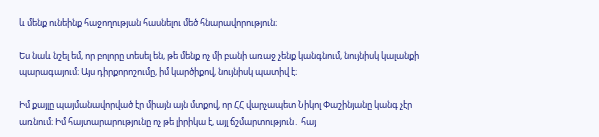և մենք ունեինք հաջողության հասնելու մեծ հնարավորություն։

Ես նաև նշել եմ, որ բոլորը տեսել են, թե մենք ոչ մի բանի առաջ չենք կանգնում, նույնիսկ կալանքի պարագայում։ Այս դիրքորոշումը, իմ կարծիքով, նույնիսկ պատիվ է։

Իմ քայլը պայմանավորված էր միայն այն մտքով, որ ՀՀ վարչապետ Նիկոլ Փաշինյանը կանգ չէր առնում։ Իմ հայտարարությունը ոչ թե լիրիկա է, այլ ճշմարտություն․ հայ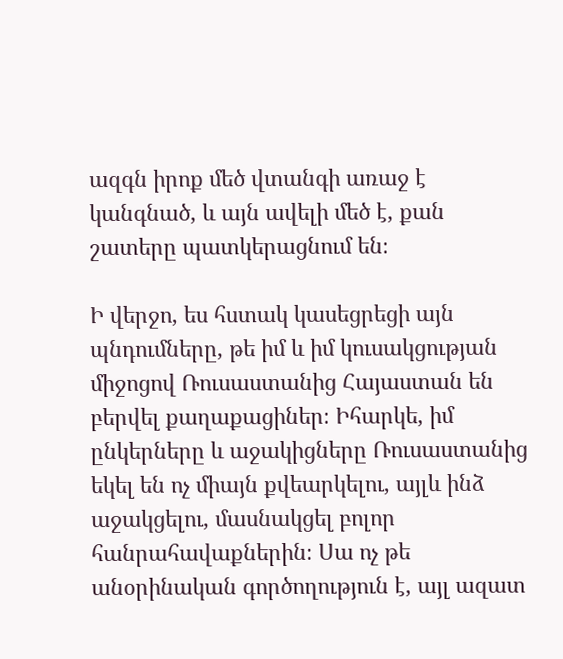ազգն իրոք մեծ վտանգի առաջ է կանգնած, և այն ավելի մեծ է, քան շատերը պատկերացնում են։

Ի վերջո, ես հստակ կասեցրեցի այն պնդումները, թե իմ և իմ կուսակցության միջոցով Ռուսաստանից Հայաստան են բերվել քաղաքացիներ։ Իհարկե, իմ ընկերները և աջակիցները Ռուսաստանից եկել են ոչ միայն քվեարկելու, այլև ինձ աջակցելու, մասնակցել բոլոր հանրահավաքներին։ Սա ոչ թե անօրինական գործողություն է, այլ ազատ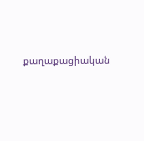քաղաքացիական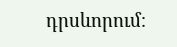դրսևորում։